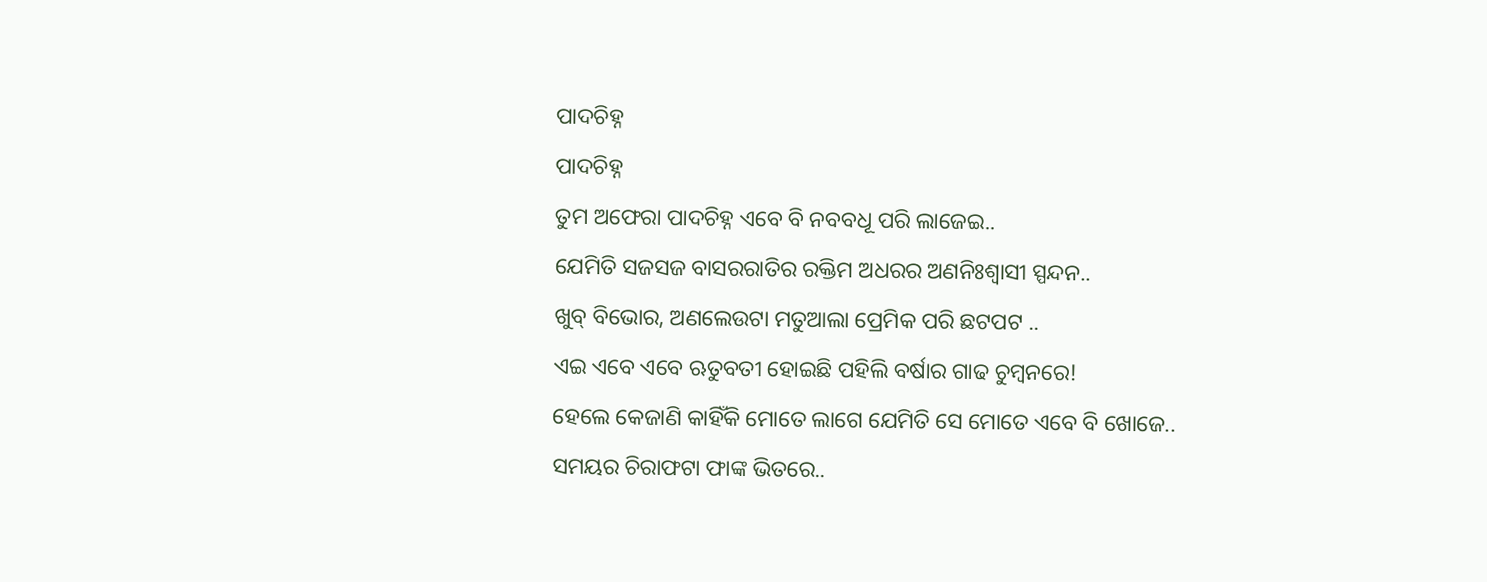ପାଦଚିହ୍ନ
ପାଦଚିହ୍ନ
ତୁମ ଅଫେରା ପାଦଚିହ୍ନ ଏବେ ବି ନବବଧୂ ପରି ଲାଜେଇ..
ଯେମିତି ସଜସଜ ବାସରରାତିର ରକ୍ତିମ ଅଧରର ଅଣନିଃଶ୍ବାସୀ ସ୍ପନ୍ଦନ..
ଖୁବ୍ ବିଭୋର, ଅଣଲେଉଟା ମତୁଆଲା ପ୍ରେମିକ ପରି ଛଟପଟ ..
ଏଇ ଏବେ ଏବେ ଋତୁବତୀ ହୋଇଛି ପହିଲି ବର୍ଷାର ଗାଢ ଚୁମ୍ବନରେ!
ହେଲେ କେଜାଣି କାହିଁକି ମୋତେ ଲାଗେ ଯେମିତି ସେ ମୋତେ ଏବେ ବି ଖୋଜେ..
ସମୟର ଚିରାଫଟା ଫାଙ୍କ ଭିତରେ..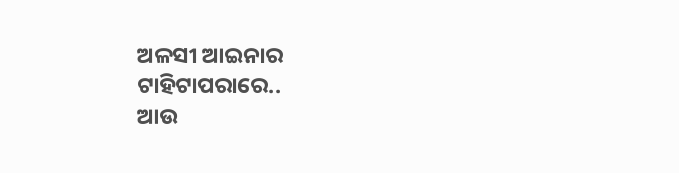ଅଳସୀ ଆଇନାର ଟାହିଟାପରାରେ..
ଆଉ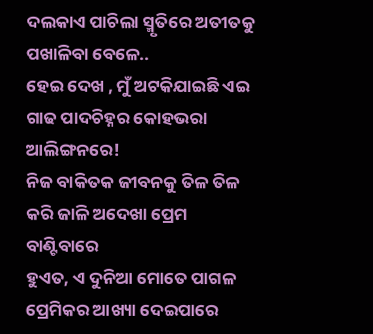ଦଲକାଏ ପାଚିଲା ସ୍ମୃତିରେ ଅତୀତକୁ ପଖାଳିବା ବେଳେ..
ହେଇ ଦେଖ , ମୁଁ ଅଟକିଯାଇଛି ଏଇ ଗାଢ ପାଦଚିହ୍ନର କୋହଭରା ଆଲିଙ୍ଗନରେ!
ନିଜ ବାକିତକ ଜୀବନକୁ ତିଳ ତିଳ କରି ଜାଳି ଅଦେଖା ପ୍ରେମ ବାଣ୍ଟିବାରେ
ହୁଏତ, ଏ ଦୁନିଆ ମୋତେ ପାଗଳ ପ୍ରେମିକର ଆଖ୍ୟା ଦେଇପାରେ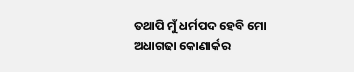ତଥାପି ମୁଁ ଧର୍ମପଦ ହେବି ମୋ ଅଧାଗଢା କୋଣାର୍କର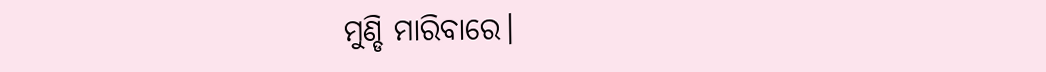ମୁଣ୍ଡି ମାରିବାରେ।